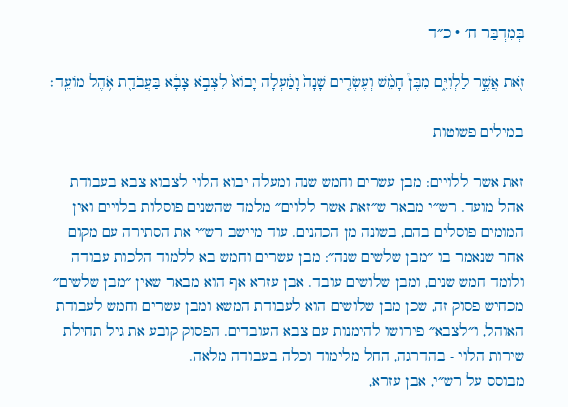בְּמִדְבַּר ח׳ · כ״ד

זֹ֖את אֲשֶׁ֣ר לַלְוִיִּ֑ם מִבֶּן֩ חָמֵ֨שׁ וְעֶשְׂרִ֤ים שָׁנָה֙ וָמַ֔עְלָה יָבוֹא֙ לִצְבֹ֣א צָבָ֔א בַּעֲבֹדַ֖ת אֹ֥הֶל מוֹעֵֽד׃

במילים פשוטות

זאת אשר ללויים: מבן עשרים וחמש שנה ומעלה יבוא הלוי לצבוא צבא בעבודת אהל מועד. רש״י מבאר ש״זאת אשר ללוים״ מלמד שהשנים פוסלות בלויים ואין המומים פוסלים בהם, בשונה מן הכהנים. עוד מיישב רש״י את הסתירה עם מקום אחר שנאמר בו ״מבן שלשים שנה״: מבן עשרים וחמש בא ללמוד הלכות עבודה ולומד חמש שנים, ומבן שלושים עובד. אבן עזרא אף הוא מבאר שאין ״מבן שלשים״ מכחיש פסוק זה, שכן מבן שלושים הוא לעבודת המשא ומבן עשרים וחמש לעבודת האוהל, ו״לצבא״ פירושו להימנות עם צבא העובדים. הפסוק קובע את גיל תחילת שירות הלוי - בהדרגה, החל מלימוד וכלה בעבודה מלאה.
מבוסס על רש״י, אבן עזרא,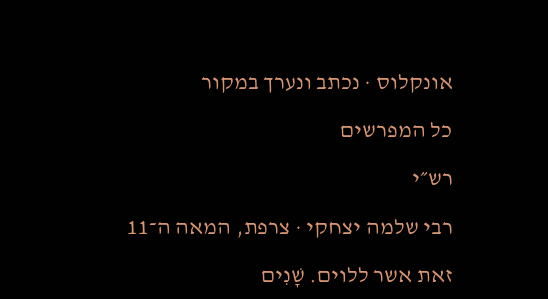אונקלוס · נכתב ונערך במקור

כל המפרשים

רש״י

רבי שלמה יצחקי · צרפת, המאה ה־11

זאת אשר ללוים. שָׁנִים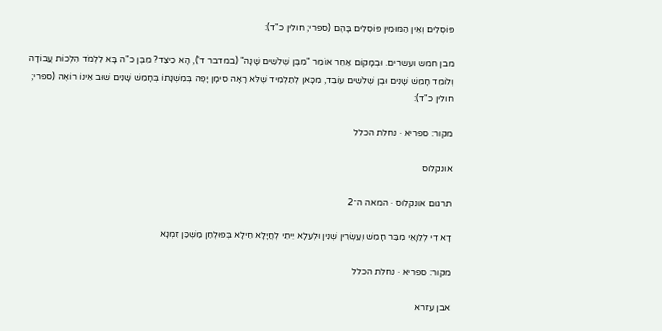פּוֹסְלִים וְאֵין הַמּוּמִין פּוֹסְלִים בָּהֶם (ספרי; חולין כ"ד):

מבן חמש ועשרים. וּבְמָקוֹם אַחֵר אוֹמֵר "מִבֶּן שְׁלֹשִׁים שָׁנָה" (במדבר ד'), הָא כֵיצַד? מִבֶּן כ"ה בָּא לִלְמֹד הִלְכוֹת עֲבוֹדָה וְלוֹמֵד חָמֵשׁ שָׁנִים וּבֶן שְׁלֹשִׁים עוֹבֵד, מִכָּאן לְתַלְמִיד שֶׁלֹּא רָאָה סִימָן יָפֶה בְּמִשְׁנָתוֹ בְּחָמֵשׁ שָׁנִים שׁוּב אֵינוֹ רוֹאֶה (ספרי; חולין כ"ד):

מקור: ספריא · נחלת הכלל

אונקלוס

תרגום אונקלוס · המאה ה־2

דָא דִי לְלֵוָאֵי מִבַּר חָמֵשׁ וְעַשְׂרִין שְׁנִין וּלְעֵלָא יֵיתֵי לְחֲיָלָא חֵילָא בְּפוּלְחַן מַשְׁכַּן זִמְנָא

מקור: ספריא · נחלת הכלל

אבן עזרא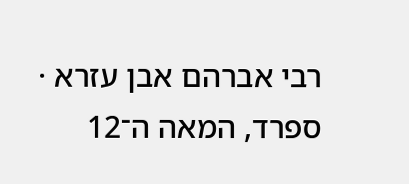רבי אברהם אבן עזרא · ספרד, המאה ה־12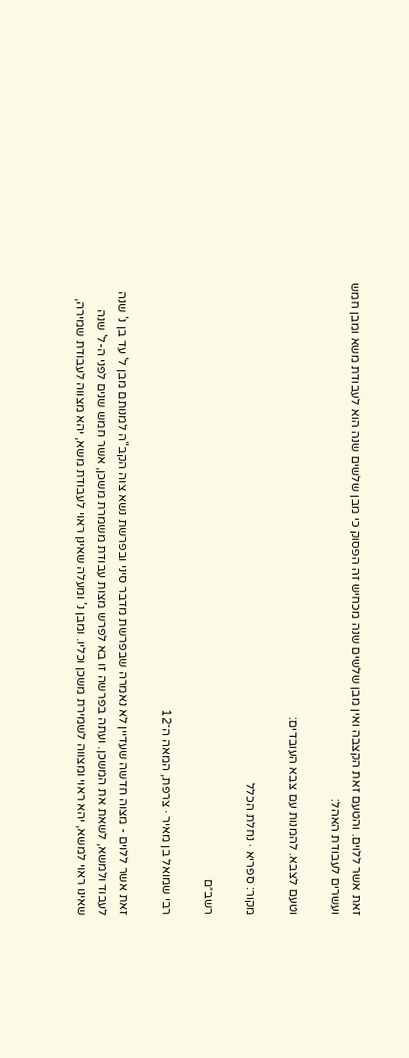זאת אשר ללוים. והטעם זאת הקצבה ואין מבן שלשים שנה מכחיש זה הפסוק כי מבן שלשים שנה הוא לעבודת משא ומבן חמש ועשרים לעבודת האהל:

וטעם לצבא. להמנות עם צבא העובדים:

מקור: ספריא · נחלת הכלל

רשב״ם

רבי שמואל בן מאיר · צרפת, המאה ה־12

זאת אשר ללוים - מצוה חדשה שעדיין לא נאמרה שבפרשת מדבר סיני ובפרשת נשא צוה הקב"ה למנותם מבן ל' עד בן נ' שנה לעבוד ולמשא, לשאת את המשכן. ועתה בפרשה זו בא לפרש מצות עבודת משמרת משכן, אשר חמש שנים לפני ה-ל' שנה שאינו ראוי למשא, יהא ראוי ומצווה לשמירת משכן וכליו. ומבן נ' ומעלה שאינן ראוי לעבודת משא, יהא מצווה לעבודת שמירה,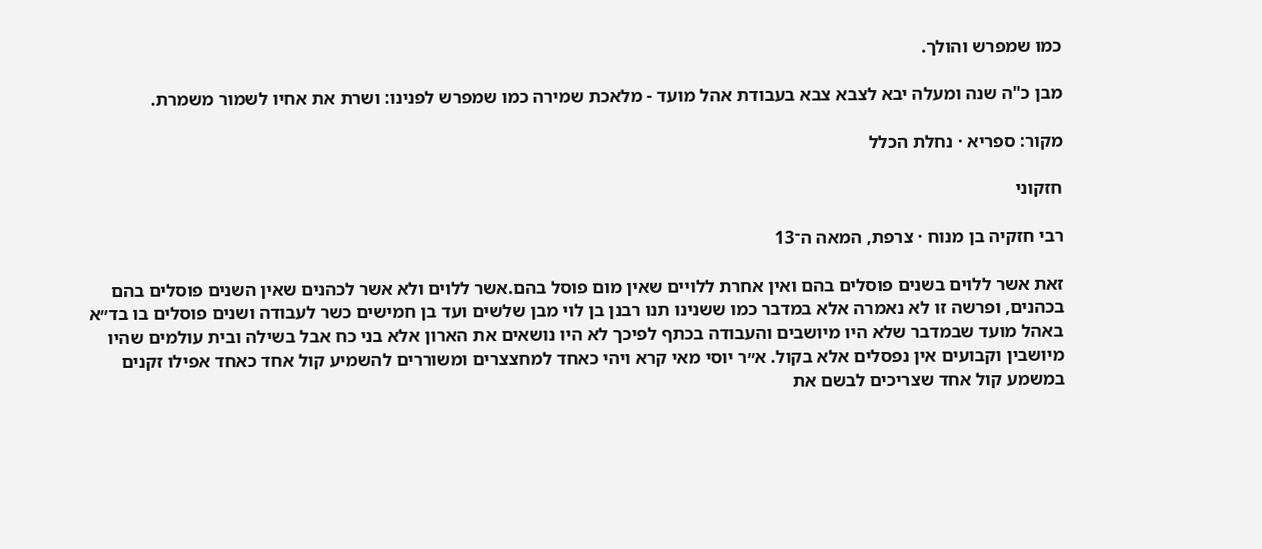כמו שמפרש והולך.

מבן כ"ה שנה ומעלה יבא לצבא צבא בעבודת אהל מועד - מלאכת שמירה כמו שמפרש לפנינו: ושרת את אחיו לשמור משמרת.

מקור: ספריא · נחלת הכלל

חזקוני

רבי חזקיה בן מנוח · צרפת, המאה ה־13

זאת אשר ללוים בשנים פוסלים בהם ואין אחרת ללויים שאין מום פוסל בהם.אשר ללוים ולא אשר לכהנים שאין השנים פוסלים בהם בכהנים, ופרשה זו לא נאמרה אלא במדבר כמו ששנינו תנו רבנן בן לוי מבן שלשים ועד בן חמישים כשר לעבודה ושנים פוסלים בו בד״א באהל מועד שבמדבר שלא היו מיושבים והעבודה בכתף לפיכך לא היו נושאים את הארון אלא בני כח אבל בשילה ובית עולמים שהיו מיושבין וקבועים אין נפסלים אלא בקול. א״ר יוסי מאי קרא ויהי כאחד למחצצרים ומשוררים להשמיע קול אחד כאחד אפילו זקנים במשמע קול אחד שצריכים לבשם את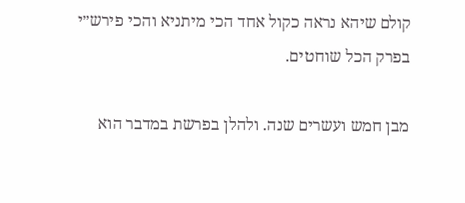קולם שיהא נראה כקול אחד הכי מיתניא והכי פירש״י בפרק הכל שוחטים.

מבן חמש ועשרים שנה. ולהלן בפרשת במדבר הוא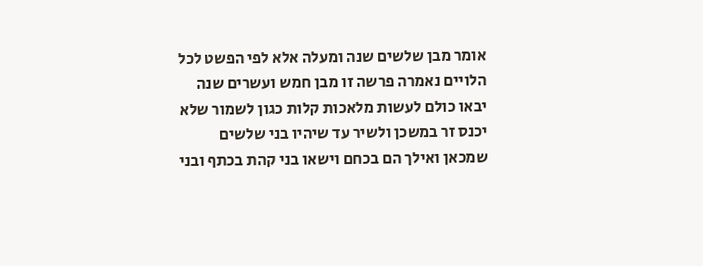אומר מבן שלשים שנה ומעלה אלא לפי הפשט לכל הלויים נאמרה פרשה זו מבן חמש ועשרים שנה יבאו כולם לעשות מלאכות קלות כגון לשמור שלא יכנס זר במשכן ולשיר עד שיהיו בני שלשים שמכאן ואילך הם בכחם וישאו בני קהת בכתף ובני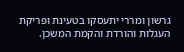גרשון ומררי יתעסקו בטעינת ופריקת העגלות והורדת והקמת המשכן.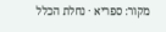מקור: ספריא · נחלת הכלל